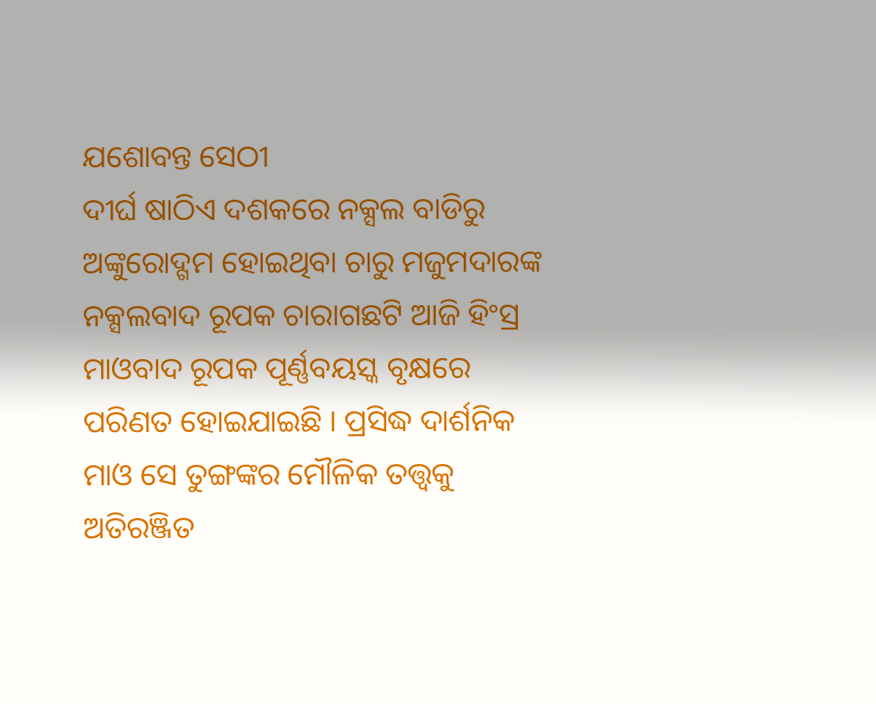ଯଶୋବନ୍ତ ସେଠୀ
ଦୀର୍ଘ ଷାଠିଏ ଦଶକରେ ନକ୍ସଲ ବାଡିରୁ ଅଙ୍କୁରୋଦ୍ଗମ ହୋଇଥିବା ଚାରୁ ମଜୁମଦାରଙ୍କ ନକ୍ସଲବାଦ ରୂପକ ଚାରାଗଛଟି ଆଜି ହିଂସ୍ର ମାଓବାଦ ରୂପକ ପୂର୍ଣ୍ଣବୟସ୍କ ବୃକ୍ଷରେ ପରିଣତ ହୋଇଯାଇଛି । ପ୍ରସିଦ୍ଧ ଦାର୍ଶନିକ ମାଓ ସେ ତୁଙ୍ଗଙ୍କର ମୌଳିକ ତତ୍ତ୍ୱକୁ ଅତିରଞ୍ଜିତ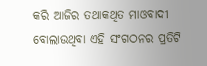କରି ଆଜିର ତଥାକଥିତ ମାଓବାଦୀ ବୋଲାଉଥିବା ଏହି ସଂଗଠନର ପ୍ରତିଟି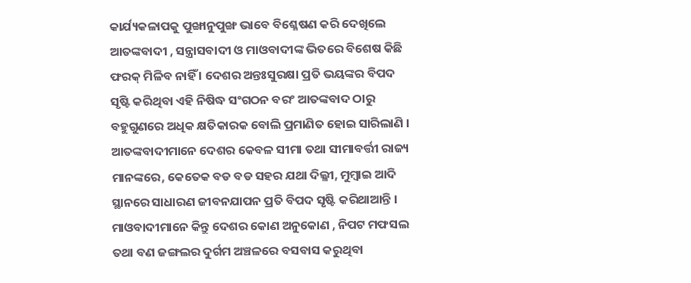କାର୍ଯ୍ୟକଳାପକୁ ପୁଙ୍ଖାନୁପୁଙ୍ଖ ଭାବେ ବିଶ୍ଳେଷଣ କରି ଦେଖିଲେ ଆତଙ୍କବାଦୀ , ସନ୍ତ୍ରାସବାଦୀ ଓ ମାଓବାଦୀଙ୍କ ଭିତରେ ବିଶେଷ କିଛି ଫରକ୍ ମିଳିବ ନାହିଁ । ଦେଶର ଅନ୍ତଃସୁରକ୍ଷା ପ୍ରତି ଭୟଙ୍କର ବିପଦ ସୃଷ୍ଟି କରିଥିବା ଏହି ନିଷିଦ୍ଧ ସଂଗଠନ ବରଂ ଆତଙ୍କବାଦ ଠାରୁ ବହୁଗୁଣରେ ଅଧିକ କ୍ଷତିକାରକ ବୋଲି ପ୍ରମାଣିତ ହୋଇ ସାରିଲାଣି । ଆତଙ୍କବାଦୀମାନେ ଦେଶର କେବଳ ସୀମା ତଥା ସୀମାବର୍ତ୍ତୀ ରାଜ୍ୟ ମାନଙ୍କରେ, କେତେକ ବଡ ବଡ ସହର ଯଥା ଦିଲ୍ଳୀ, ମୁମ୍ବାଇ ଆଦି ସ୍ଥାନରେ ସାଧାରଣ ଜୀବନଯାପନ ପ୍ରତି ବିପଦ ସୃଷ୍ଟି କରିଥାଆନ୍ତି । ମାଓବାଦୀମାନେ କିନ୍ତୁ ଦେଶର କୋଣ ଅନୁକୋଣ , ନିପଟ ମଫସଲ ତଥା ବଣ ଜଙ୍ଗଲର ଦୁର୍ଗମ ଅଞ୍ଚଳରେ ବସବାସ କରୁଥିବା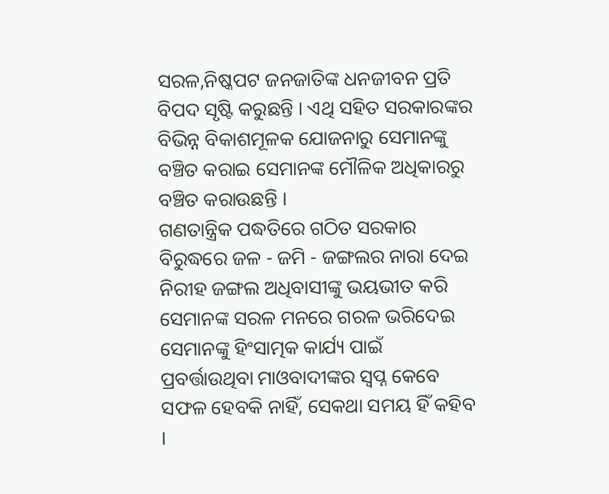ସରଳ,ନିଷ୍କପଟ ଜନଜାତିଙ୍କ ଧନଜୀବନ ପ୍ରତି ବିପଦ ସୃଷ୍ଟି କରୁଛନ୍ତି । ଏଥି ସହିତ ସରକାରଙ୍କର ବିଭିନ୍ନ ବିକାଶମୂଳକ ଯୋଜନାରୁ ସେମାନଙ୍କୁ ବଞ୍ଚିତ କରାଇ ସେମାନଙ୍କ ମୌଳିକ ଅଧିକାରରୁ ବଞ୍ଚିତ କରାଉଛନ୍ତି ।
ଗଣତାନ୍ତ୍ରିକ ପଦ୍ଧତିରେ ଗଠିତ ସରକାର ବିରୁଦ୍ଧରେ ଜଳ - ଜମି - ଜଙ୍ଗଲର ନାରା ଦେଇ ନିରୀହ ଜଙ୍ଗଲ ଅଧିବାସୀଙ୍କୁ ଭୟଭୀତ କରି ସେମାନଙ୍କ ସରଳ ମନରେ ଗରଳ ଭରିଦେଇ ସେମାନଙ୍କୁ ହିଂସାତ୍ମକ କାର୍ଯ୍ୟ ପାଇଁ ପ୍ରବର୍ତ୍ତାଉଥିବା ମାଓବାଦୀଙ୍କର ସ୍ୱପ୍ନ କେବେ ସଫଳ ହେବକି ନାହିଁ, ସେକଥା ସମୟ ହିଁ କହିବ ।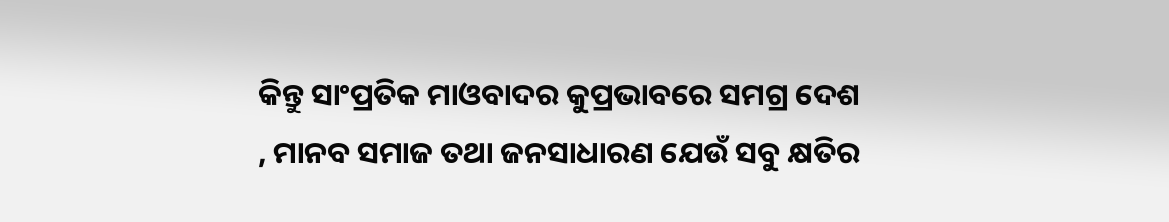କିନ୍ତୁ ସାଂପ୍ରତିକ ମାଓବାଦର କୁପ୍ରଭାବରେ ସମଗ୍ର ଦେଶ , ମାନବ ସମାଜ ତଥା ଜନସାଧାରଣ ଯେଉଁ ସବୁ କ୍ଷତିର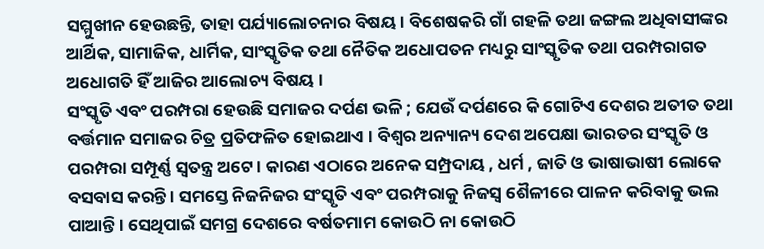ସମ୍ମୁଖୀନ ହେଉଛନ୍ତି, ତାହା ପର୍ଯ୍ୟାଲୋଚନାର ବିଷୟ । ବିଶେଷକରି ଗାଁ ଗହଳି ତଥା ଜଙ୍ଗଲ ଅଧିବାସୀଙ୍କର ଆର୍ଥିକ, ସାମାଜିକ, ଧାର୍ମିକ, ସାଂସ୍କୃତିକ ତଥା ନୈତିକ ଅଧୋପତନ ମଧ୍ୟରୁ ସାଂସ୍କୃତିକ ତଥା ପରମ୍ପରାଗତ ଅଧୋଗତି ହିଁ ଆଜିର ଆଲୋଚ୍ୟ ବିଷୟ ।
ସଂସ୍କୃତି ଏବଂ ପରମ୍ପରା ହେଉଛି ସମାଜର ଦର୍ପଣ ଭଳି ; ଯେଉଁ ଦର୍ପଣରେ କି ଗୋଟିଏ ଦେଶର ଅତୀତ ତଥା ବର୍ତ୍ତମାନ ସମାଜର ଚିତ୍ର ପ୍ରତିଫଳିତ ହୋଇଥାଏ । ବିଶ୍ଵର ଅନ୍ୟାନ୍ୟ ଦେଶ ଅପେକ୍ଷା ଭାରତର ସଂସ୍କୃତି ଓ ପରମ୍ପରା ସମ୍ପୂର୍ଣ୍ଣ ସ୍ୱତନ୍ତ୍ର ଅଟେ । କାରଣ ଏଠାରେ ଅନେକ ସମ୍ପ୍ରଦାୟ , ଧର୍ମ , ଜାତି ଓ ଭାଷାଭାଷୀ ଲୋକେ ବସବାସ କରନ୍ତି । ସମସ୍ତେ ନିଜନିଜର ସଂସ୍କୃତି ଏବଂ ପରମ୍ପରାକୁ ନିଜସ୍ୱ ଶୈଳୀରେ ପାଳନ କରିବାକୁ ଭଲ ପାଆନ୍ତି । ସେଥିପାଇଁ ସମଗ୍ର ଦେଶରେ ବର୍ଷତମାମ କୋଉଠି ନା କୋଉଠି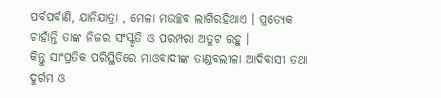ପର୍ବପର୍ବାଣି, ଯାନିଯାତ୍ରା , ମେଳା ମଉଚ୍ଛବ ଲାଗିରହିଥାଏ । ପ୍ରତ୍ୟେକ ଚାହାଁନ୍ତି ତାଙ୍କ ନିଜର ସଂସ୍କୃତି ଓ ପରମ୍ପରା ଅତୁଟ ରହୁ ।
କିନ୍ତୁ ସାଂପ୍ରତିକ ପରିସ୍ଥିତିରେ ମାଓବାଦୀଙ୍କ ତାଣ୍ଡବଲୀଳା ଆଦିବାସୀ ତଥା ଦୁର୍ଗମ ଓ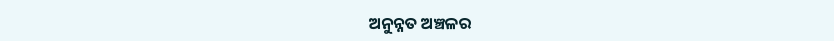ଅନୁନ୍ନତ ଅଞ୍ଚଳର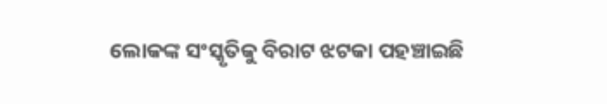ଲୋକଙ୍କ ସଂସ୍କୃତିକୁ ବିରାଟ ଝଟକା ପହଞ୍ଚାଇଛି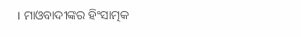। ମାଓବାଦୀଙ୍କର ହିଂସାତ୍ମକ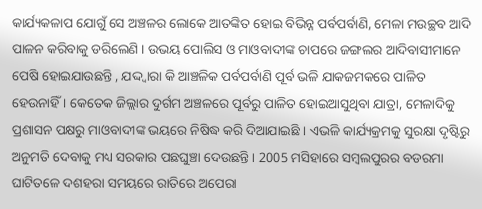କାର୍ଯ୍ୟକଳାପ ଯୋଗୁଁ ସେ ଅଞ୍ଚଳର ଲୋକେ ଆତଙ୍କିତ ହୋଇ ବିଭିନ୍ନ ପର୍ବପର୍ବାଣି, ମେଳା ମଉଚ୍ଛବ ଆଦି ପାଳନ କରିବାକୁ ଡରିଲେଣି । ଉଭୟ ପୋଲିସ ଓ ମାଓବାଦୀଙ୍କ ଚାପରେ ଜଙ୍ଗଲର ଆଦିବାସୀମାନେ ପେଷି ହୋଇଯାଉଛନ୍ତି , ଯଦ୍ଦ୍ୱାରା କି ଆଞ୍ଚଳିକ ପର୍ବପର୍ବାଣି ପୂର୍ବ ଭଳି ଯାକଜମକରେ ପାଳିତ ହେଉନାହିଁ । କେତେକ ଜିଲ୍ଲାର ଦୁର୍ଗମ ଅଞ୍ଚଳରେ ପୂର୍ବରୁ ପାଳିତ ହୋଇଆସୁଥିବା ଯାତ୍ରା, ମେଳାଦିକୁ ପ୍ରଶାସନ ପକ୍ଷରୁ ମାଓବାଦୀଙ୍କ ଭୟରେ ନିଷିଦ୍ଧ କରି ଦିଆଯାଇଛି । ଏଭଳି କାର୍ଯ୍ୟକ୍ରମକୁ ସୁରକ୍ଷା ଦୃଷ୍ଟିରୁ ଅନୁମତି ଦେବାକୁ ମଧ୍ୟ ସରକାର ପଛଘୁଞ୍ଚା ଦେଉଛନ୍ତି । 2005 ମସିହାରେ ସମ୍ବଲପୁରର ବଡରମା ଘାଟିତଳେ ଦଶହରା ସମୟରେ ରାତିରେ ଅପେରା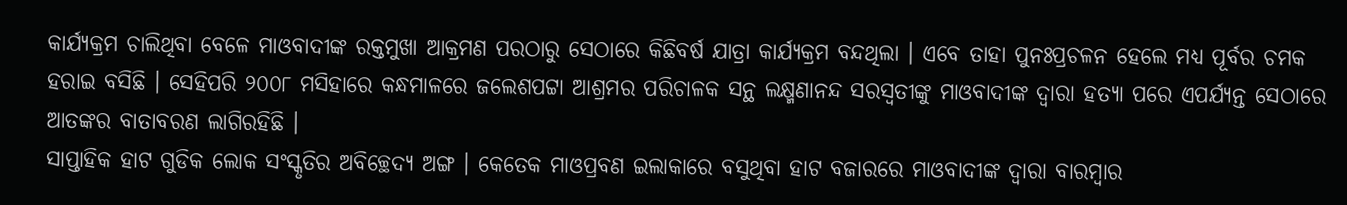କାର୍ଯ୍ୟକ୍ରମ ଚାଲିଥିବା ବେଳେ ମାଓବାଦୀଙ୍କ ରକ୍ତମୁଖା ଆକ୍ରମଣ ପରଠାରୁ ସେଠାରେ କିଛିବର୍ଷ ଯାତ୍ରା କାର୍ଯ୍ୟକ୍ରମ ବନ୍ଦଥିଲା । ଏବେ ତାହା ପୁନଃପ୍ରଚଳନ ହେଲେ ମଧ୍ୟ ପୂର୍ବର ଚମକ ହରାଇ ବସିଛି । ସେହିପରି ୨୦୦୮ ମସିହାରେ କନ୍ଧମାଳରେ ଜଲେଶପଟ୍ଟା ଆଶ୍ରମର ପରିଚାଳକ ସନ୍ଥ ଲକ୍ଷ୍ମଣାନନ୍ଦ ସରସ୍ୱତୀଙ୍କୁ ମାଓବାଦୀଙ୍କ ଦ୍ଵାରା ହତ୍ୟା ପରେ ଏପର୍ଯ୍ୟନ୍ତ ସେଠାରେ ଆତଙ୍କର ବାତାବରଣ ଲାଗିରହିଛି ।
ସାପ୍ତାହିକ ହାଟ ଗୁଡିକ ଲୋକ ସଂସ୍କୃତିର ଅବିଚ୍ଛେଦ୍ୟ ଅଙ୍ଗ । କେତେକ ମାଓପ୍ରବଣ ଇଲାକାରେ ବସୁଥିବା ହାଟ ବଜାରରେ ମାଓବାଦୀଙ୍କ ଦ୍ଵାରା ବାରମ୍ବାର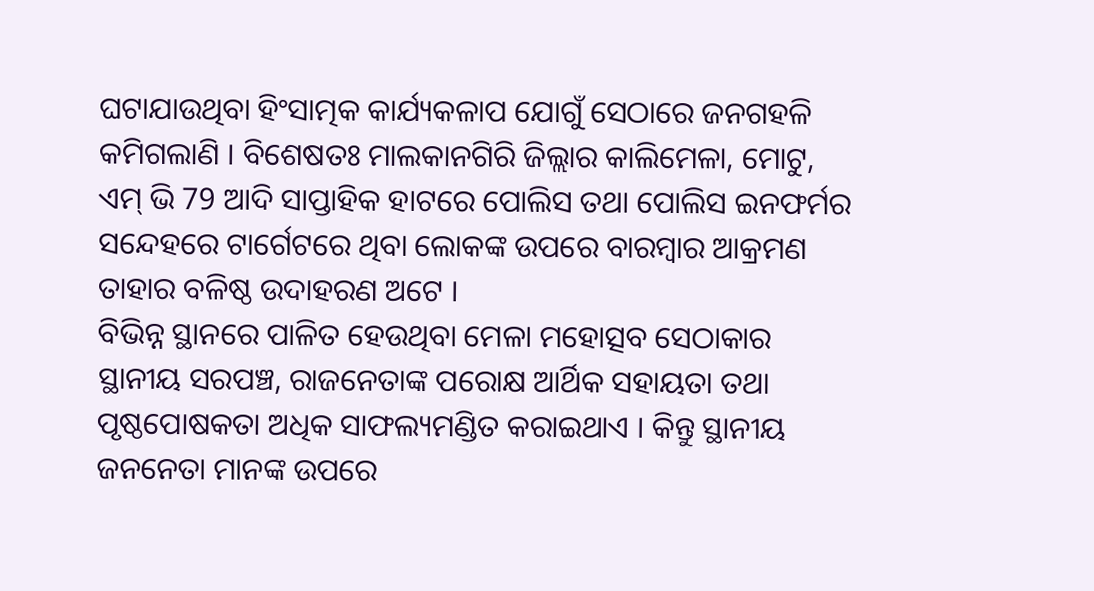ଘଟାଯାଉଥିବା ହିଂସାତ୍ମକ କାର୍ଯ୍ୟକଳାପ ଯୋଗୁଁ ସେଠାରେ ଜନଗହଳି କମିଗଲାଣି । ବିଶେଷତଃ ମାଲକାନଗିରି ଜିଲ୍ଲାର କାଲିମେଳା, ମୋଟୁ, ଏମ୍ ଭି 79 ଆଦି ସାପ୍ତାହିକ ହାଟରେ ପୋଲିସ ତଥା ପୋଲିସ ଇନଫର୍ମର ସନ୍ଦେହରେ ଟାର୍ଗେଟରେ ଥିବା ଲୋକଙ୍କ ଉପରେ ବାରମ୍ବାର ଆକ୍ରମଣ ତାହାର ବଳିଷ୍ଠ ଉଦାହରଣ ଅଟେ ।
ବିଭିନ୍ନ ସ୍ଥାନରେ ପାଳିତ ହେଉଥିବା ମେଳା ମହୋତ୍ସବ ସେଠାକାର ସ୍ଥାନୀୟ ସରପଞ୍ଚ, ରାଜନେତାଙ୍କ ପରୋକ୍ଷ ଆର୍ଥିକ ସହାୟତା ତଥା ପୃଷ୍ଠପୋଷକତା ଅଧିକ ସାଫଲ୍ୟମଣ୍ଡିତ କରାଇଥାଏ । କିନ୍ତୁ ସ୍ଥାନୀୟ ଜନନେତା ମାନଙ୍କ ଉପରେ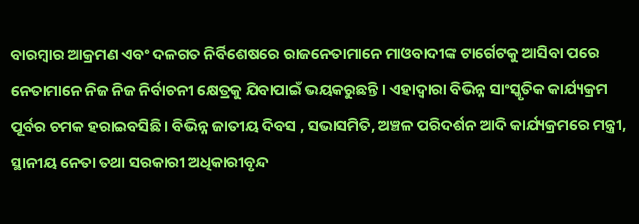ବାରମ୍ବାର ଆକ୍ରମଣ ଏବଂ ଦଳଗତ ନିର୍ବିଶେଷରେ ରାଜନେତାମାନେ ମାଓବାଦୀଙ୍କ ଟାର୍ଗେଟକୁ ଆସିବା ପରେ ନେତାମାନେ ନିଜ ନିଜ ନିର୍ବାଚନୀ କ୍ଷେତ୍ରକୁ ଯିବାପାଇଁ ଭୟକରୁଛନ୍ତି । ଏହାଦ୍ୱାରା ବିଭିନ୍ନ ସାଂସ୍କୃତିକ କାର୍ଯ୍ୟକ୍ରମ ପୂର୍ବର ଚମକ ହରାଇବସିଛି । ବିଭିନ୍ନ ଜାତୀୟ ଦିବସ , ସଭାସମିତି, ଅଞ୍ଚଳ ପରିଦର୍ଶନ ଆଦି କାର୍ଯ୍ୟକ୍ରମରେ ମନ୍ତ୍ରୀ, ସ୍ଥାନୀୟ ନେତା ତଥା ସରକାରୀ ଅଧିକାରୀବୃନ୍ଦ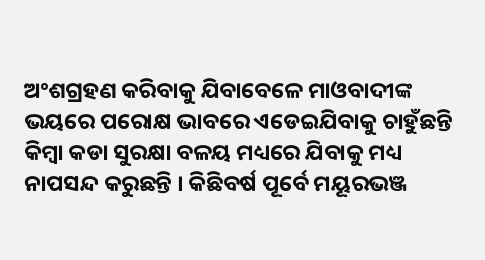ଅଂଶଗ୍ରହଣ କରିବାକୁ ଯିବାବେଳେ ମାଓବାଦୀଙ୍କ ଭୟରେ ପରୋକ୍ଷ ଭାବରେ ଏଡେଇଯିବାକୁ ଚାହୁଁଛନ୍ତି କିମ୍ବା କଡା ସୁରକ୍ଷା ବଳୟ ମଧ୍ୟରେ ଯିବାକୁ ମଧ୍ୟ ନାପସନ୍ଦ କରୁଛନ୍ତି । କିଛିବର୍ଷ ପୂର୍ବେ ମୟୂରଭଞ୍ଜ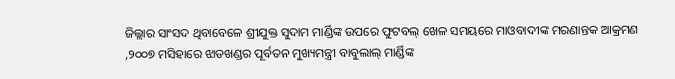ଜିଲ୍ଲାର ସାଂସଦ ଥିବାବେଳେ ଶ୍ରୀଯୁକ୍ତ ସୁଦାମ ମାର୍ଣ୍ଡିଙ୍କ ଉପରେ ଫୁଟବଲ୍ ଖେଳ ସମୟରେ ମାଓବାଦୀଙ୍କ ମରଣାନ୍ତକ ଆକ୍ରମଣ ,୨୦୦୭ ମସିହାରେ ଝାଡଖଣ୍ଡର ପୂର୍ବତନ ମୁଖ୍ୟମନ୍ତ୍ରୀ ବାବୁଲାଲ୍ ମାର୍ଣ୍ଡିଙ୍କ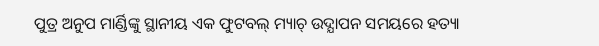ପୁତ୍ର ଅନୁପ ମାର୍ଣ୍ଡିଙ୍କୁ ସ୍ଥାନୀୟ ଏକ ଫୁଟବଲ୍ ମ୍ୟାଚ୍ ଉଦ୍ଯାପନ ସମୟରେ ହତ୍ୟା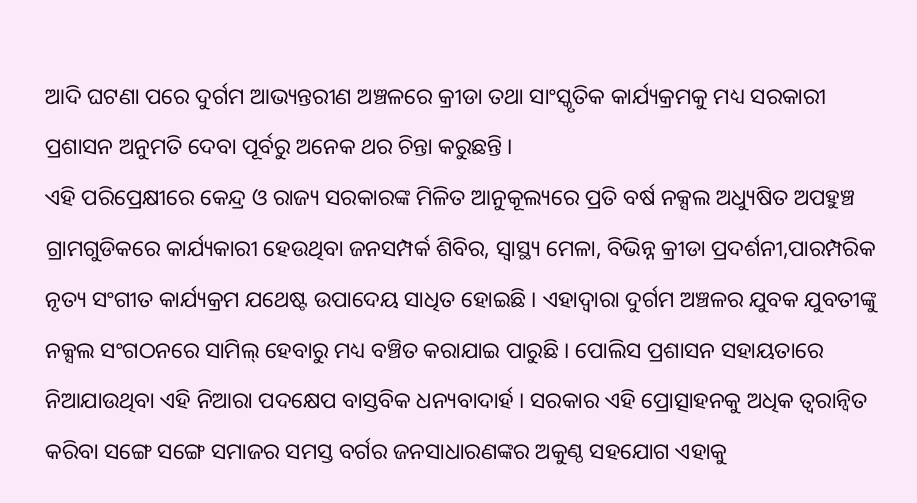ଆଦି ଘଟଣା ପରେ ଦୁର୍ଗମ ଆଭ୍ୟନ୍ତରୀଣ ଅଞ୍ଚଳରେ କ୍ରୀଡା ତଥା ସାଂସ୍କୃତିକ କାର୍ଯ୍ୟକ୍ରମକୁ ମଧ୍ୟ ସରକାରୀ ପ୍ରଶାସନ ଅନୁମତି ଦେବା ପୂର୍ବରୁ ଅନେକ ଥର ଚିନ୍ତା କରୁଛନ୍ତି ।
ଏହି ପରିପ୍ରେକ୍ଷୀରେ କେନ୍ଦ୍ର ଓ ରାଜ୍ୟ ସରକାରଙ୍କ ମିଳିତ ଆନୁକୂଲ୍ୟରେ ପ୍ରତି ବର୍ଷ ନକ୍ସଲ ଅଧ୍ୟୁଷିତ ଅପହୁଞ୍ଚ ଗ୍ରାମଗୁଡିକରେ କାର୍ଯ୍ୟକାରୀ ହେଉଥିବା ଜନସମ୍ପର୍କ ଶିବିର, ସ୍ୱାସ୍ଥ୍ୟ ମେଳା, ବିଭିନ୍ନ କ୍ରୀଡା ପ୍ରଦର୍ଶନୀ,ପାରମ୍ପରିକ ନୃତ୍ୟ ସଂଗୀତ କାର୍ଯ୍ୟକ୍ରମ ଯଥେଷ୍ଟ ଉପାଦେୟ ସାଧିତ ହୋଇଛି । ଏହାଦ୍ୱାରା ଦୁର୍ଗମ ଅଞ୍ଚଳର ଯୁବକ ଯୁବତୀଙ୍କୁ ନକ୍ସଲ ସଂଗଠନରେ ସାମିଲ୍ ହେବାରୁ ମଧ୍ୟ ବଞ୍ଚିତ କରାଯାଇ ପାରୁଛି । ପୋଲିସ ପ୍ରଶାସନ ସହାୟତାରେ ନିଆଯାଉଥିବା ଏହି ନିଆରା ପଦକ୍ଷେପ ବାସ୍ତବିକ ଧନ୍ୟବାଦାର୍ହ । ସରକାର ଏହି ପ୍ରୋତ୍ସାହନକୁ ଅଧିକ ତ୍ୱରାନ୍ୱିତ କରିବା ସଙ୍ଗେ ସଙ୍ଗେ ସମାଜର ସମସ୍ତ ବର୍ଗର ଜନସାଧାରଣଙ୍କର ଅକୁଣ୍ଠ ସହଯୋଗ ଏହାକୁ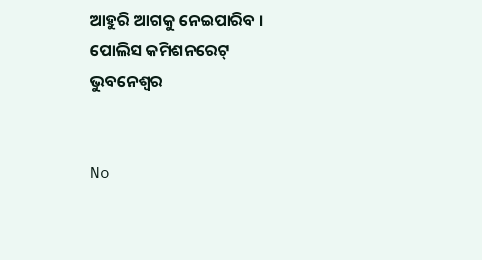ଆହୁରି ଆଗକୁ ନେଇପାରିବ ।
ପୋଲିସ କମିଶନରେଟ୍
ଭୁବନେଶ୍ଵର


No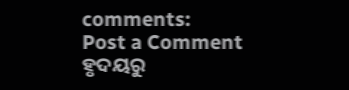comments:
Post a Comment
ହୃଦୟରୁ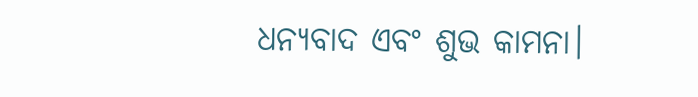ଧନ୍ୟବାଦ ଏବଂ ଶୁଭ କାମନା।